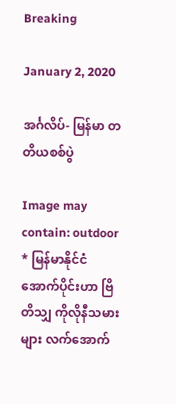Breaking

January 2, 2020

အင်္ဂလိပ်- မြန်မာ တတိယစစ်ပွဲ

Image may contain: outdoor
* မြန်မာနိုင်ငံအောက်ပိုင်းဟာ ဗြိတိသျှ ကိုလိုနီသမားများ လက်အောက်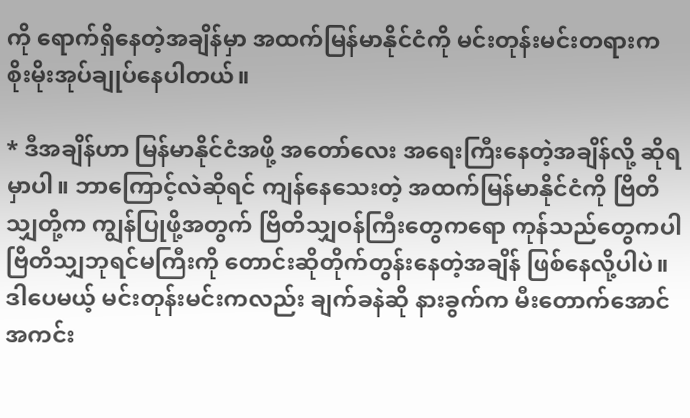ကို ရောက်ရှိနေတဲ့အချိန်မှာ အထက်မြန်မာနိုင်ငံကို မင်းတုန်းမင်းတရားက စိုးမိုးအုပ်ချုပ်နေပါတယ်။

* ဒီအချိန်ဟာ မြန်မာနိုင်ငံအဖို့ အတော်လေး အရေးကြီးနေတဲ့အချိန်လို့ ဆိုရမှာပါ။ ဘာကြောင့်လဲဆိုရင် ကျန်နေသေးတဲ့ အထက်မြန်မာနိုင်ငံကို ဗြိတိသျှတို့က ကျွန်ပြုဖို့အတွက် ဗြိတိသျှဝန်ကြီးတွေကရော ကုန်သည်တွေကပါ ဗြိတိသျှဘုရင်မကြီးကို တောင်းဆိုတိုက်တွန်းနေတဲ့အချိန် ဖြစ်နေလို့ပါပဲ။ ဒါပေမယ့် မင်းတုန်းမင်းကလည်း ချက်ခနဲဆို နားခွက်က မီးတောက်အောင် အကင်း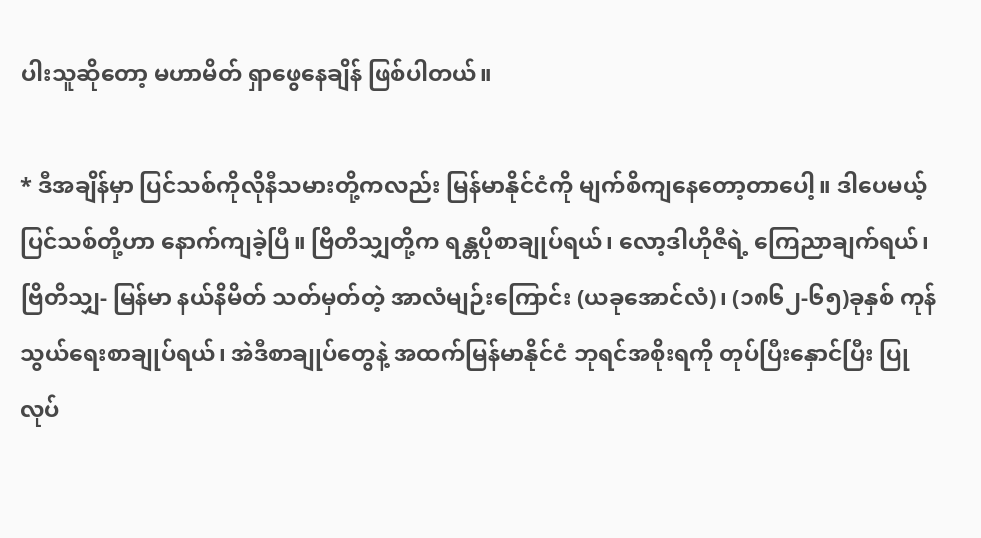ပါးသူဆိုတော့ မဟာမိတ် ရှာဖွေနေချိန် ဖြစ်ပါတယ်။

* ဒီအချိန်မှာ ပြင်သစ်ကိုလိုနီသမားတို့ကလည်း မြန်မာနိုင်ငံကို မျက်စိကျနေတော့တာပေါ့။ ဒါပေမယ့် ပြင်သစ်တို့ဟာ နောက်ကျခဲ့ပြီ။ ဗြိတိသျှတို့က ရန္တပိုစာချုပ်ရယ်၊ လော့ဒါဟိုဇီရဲ့ ကြေညာချက်ရယ်၊ ဗြိတိသျှ- မြန်မာ နယ်နိမိတ် သတ်မှတ်တဲ့ အာလံမျဉ်းကြောင်း (ယခုအောင်လံ)၊ (၁၈၆၂-၆၅)ခုနှစ် ကုန်သွယ်ရေးစာချုပ်ရယ်၊ အဲဒီစာချုပ်တွေနဲ့ အထက်မြန်မာနိုင်ငံ ဘုရင်အစိုးရကို တုပ်ပြီးနှောင်ပြီး ပြုလုပ်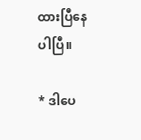ထားပြီနေပါပြီ။

* ဒါပေ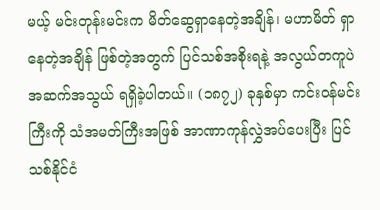မယ့် မင်းတုန်းမင်းက မိတ်ဆွေရှာနေတဲ့အချိန်၊ မဟာမိတ် ရှာနေတဲ့အချိန် ဖြစ်တဲ့အတွက် ပြင်သစ်အစိုးရနဲ့ အလွယ်တကူပဲ အဆက်အသွယ် ရရှိခဲ့ပါတယ်။ (၁၈၇၂) ခုနှစ်မှာ ကင်းဝန်မင်းကြီးကို သံအမတ်ကြီးအဖြစ် အာဏာကုန်လွှဲအပ်ပေးပြီး ပြင်သစ်နိုင်ငံ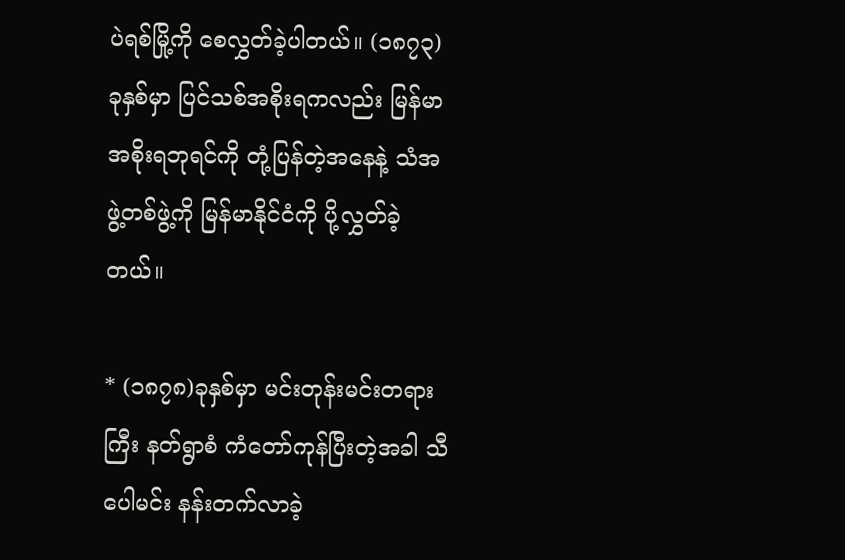ပဲရစ်မြို့ကို စေလွှတ်ခဲ့ပါတယ်။ (၁၈၇၃)ခုနှစ်မှာ ပြင်သစ်အစိုးရကလည်း မြန်မာအစိုးရဘုရင်ကို တုံ့ပြန်တဲ့အနေနဲ့ သံအဖွဲ့တစ်ဖွဲ့ကို မြန်မာနိုင်ငံကို ပို့လွှတ်ခဲ့တယ်။

* (၁၈၇၈)ခုနှစ်မှာ မင်းတုန်းမင်းတရားကြီး နတ်ရွာစံ ကံတော်ကုန်ပြီးတဲ့အခါ သီပေါမင်း နန်းတက်လာခဲ့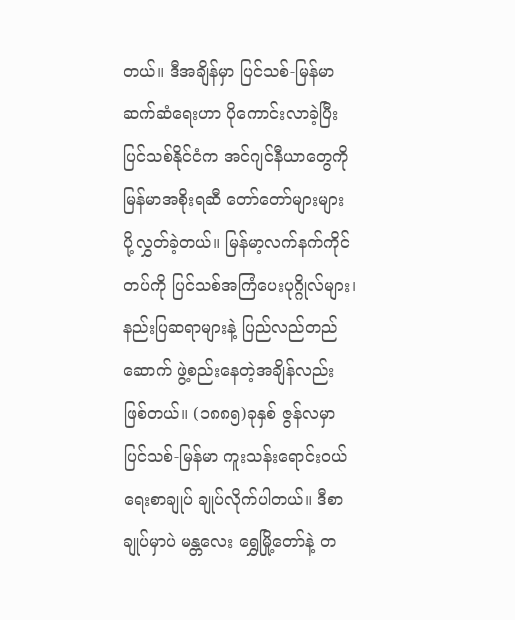တယ်။ ဒီအချိန်မှာ ပြင်သစ်-မြန်မာ ဆက်ဆံရေးဟာ ပိုကောင်းလာခဲ့ပြီး ပြင်သစ်နိုင်ငံက အင်ဂျင်နီယာတွေကို မြန်မာအစိုးရဆီ တော်တော်များများ ပို့လွှတ်ခဲ့တယ်။ မြန်မာ့လက်နက်ကိုင်တပ်ကို ပြင်သစ်အကြံပေးပုဂ္ဂိုလ်များ၊ နည်းပြဆရာများနဲ့ ပြည်လည်တည်ဆောက် ဖွဲ့စည်းနေတဲ့အချိန်လည်း ဖြစ်တယ်။ (၁၈၈၅)ခုနှစ် ဇွန်လမှာ ပြင်သစ်-မြန်မာ ကူးသန်းရောင်းဝယ်ရေးစာချုပ် ချုပ်လိုက်ပါတယ်။ ဒီစာချုပ်မှာပဲ မန္တလေး ရွှေမြို့တော်နဲ့ တ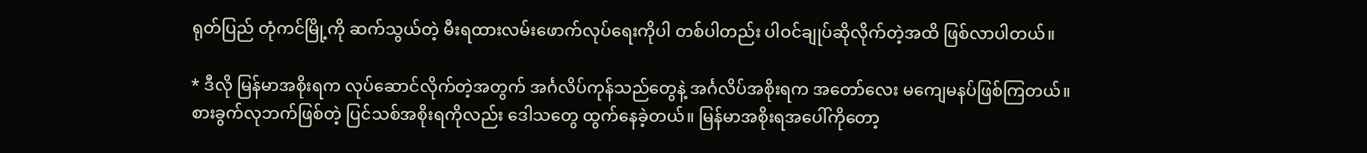ရုတ်ပြည် တုံကင်မြို့ကို ဆက်သွယ်တဲ့ မီးရထားလမ်းဖောက်လုပ်ရေးကိုပါ တစ်ပါတည်း ပါဝင်ချုပ်ဆိုလိုက်တဲ့အထိ ဖြစ်လာပါတယ်။

* ဒီလို မြန်မာအစိုးရက လုပ်ဆောင်လိုက်တဲ့အတွက် အင်္ဂလိပ်ကုန်သည်တွေနဲ့ အင်္ဂလိပ်အစိုးရက အတော်လေး မကျေမနပ်ဖြစ်ကြတယ်။ စားခွက်လုဘက်ဖြစ်တဲ့ ပြင်သစ်အစိုးရကိုလည်း ဒေါသတွေ ထွက်နေခဲ့တယ်။ မြန်မာအစိုးရအပေါ်ကိုတော့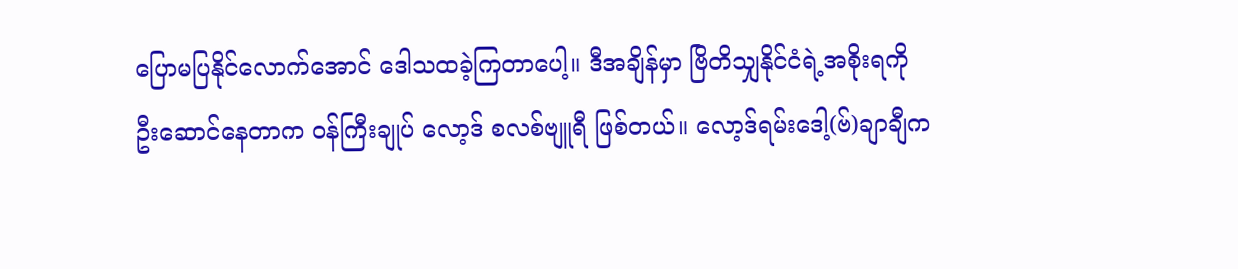ပြောမပြနိုင်လောက်အောင် ဒေါသထခဲ့ကြတာပေါ့။ ဒီအချိန်မှာ ဗြိတိသျှနိုင်ငံရဲ့အစိုးရကို ဦးဆောင်နေတာက ဝန်ကြီးချုပ် လော့ဒ် စလစ်ဗျူရီ ဖြစ်တယ်။ လော့ဒ်ရမ်းဒေါ့(ဗ်)ချာချီက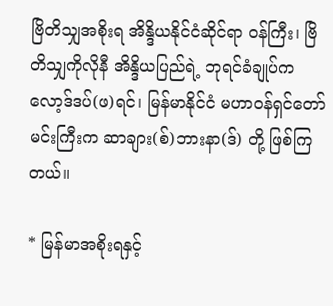ဗြိတိသျှအစိုးရ အိန္ဒိယနိုင်ငံဆိုင်ရာ ဝန်ကြီး၊ ဗြိတိသျှကိုလိုနီ အိန္ဒိယပြည်ရဲ့ ဘုရင်ခံချုပ်က လော့ဒ်ဒပ်(ဖ)ရင်၊ မြန်မာနိုင်ငံ မဟာဝန်ရှင်တော်မင်းကြီးက ဆာချား(စ်)ဘားနာ(ဒ်) တို့ ဖြစ်ကြတယ်။

* မြန်မာအစိုးရနှင့်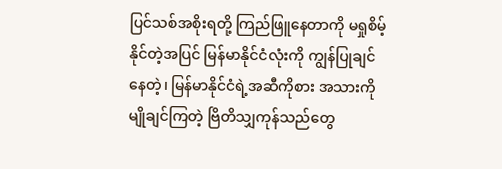ပြင်သစ်အစိုးရတို့ ကြည်ဖြူနေတာကို မရှုစိမ့်နိုင်တဲ့အပြင် မြန်မာနိုင်ငံလုံးကို ကျွန်ပြုချင်နေတဲ့၊ မြန်မာနိုင်ငံရဲ့အဆီကိုစား အသားကိုမျိုချင်ကြတဲ့ ဗြိတိသျှကုန်သည်တွေ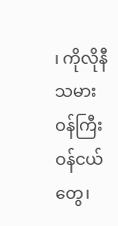၊ ကိုလိုနီသမား ဝန်ကြီး ဝန်ငယ်တွေ၊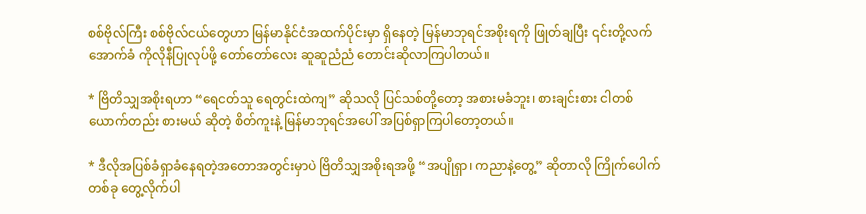စစ်ဗိုလ်ကြီး စစ်ဗိုလ်ငယ်တွေဟာ မြန်မာနိုင်ငံအထက်ပိုင်းမှာ ရှိနေတဲ့ မြန်မာဘုရင်အစိုးရကို ဖြုတ်ချပြီး ၎င်းတို့လက်အောက်ခံ ကိုလိုနီပြုလုပ်ဖို့ တော်တော်လေး ဆူဆူညံညံ တောင်းဆိုလာကြပါတယ်။

* ဗြိတိသျှအစိုးရဟာ “ရေငတ်သူ ရေတွင်းထဲကျ” ဆိုသလို ပြင်သစ်တို့တော့ အစားမခံဘူး၊ စားချင်းစား ငါတစ်ယောက်တည်း စားမယ် ဆိုတဲ့ စိတ်ကူးနဲ့ မြန်မာဘုရင်အပေါ် အပြစ်ရှာကြပါတော့တယ်။

* ဒီလိုအပြစ်ခံရှာခံနေရတဲ့အတောအတွင်းမှာပဲ ဗြိတိသျှအစိုးရအဖို့ “အပျိုရှာ၊ ကညာနဲ့တွေ့” ဆိုတာလို ကြိုက်ပေါက်တစ်ခု တွေ့လိုက်ပါ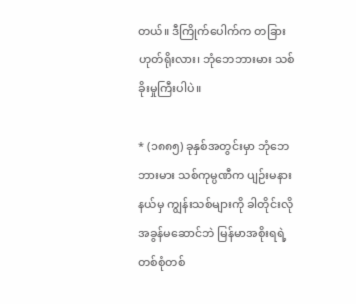တယ်။ ဒီကြိုက်ပေါက်က တခြားဟုတ်ရိုးလား၊ ဘုံဘေဘားမား သစ်ခိုးမှုကြီးပါပဲ။

* (၁၈၈၅) ခုနှစ်အတွင်းမှာ ဘုံဘေဘားမား သစ်ကုမ္ပဏီက ပျဉ်းမနားနယ်မှ ကျွန်းသစ်များကို ခါတိုင်းလို အခွန်မဆောင်ဘဲ မြန်မာအစိုးရရဲ့ တစ်စုံတစ်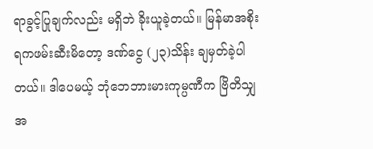ရာခွင့်ပြုချက်လည်း မရှိဘဲ ခိုးယူခဲ့တယ်။ မြန်မာအစိုးရကဖမ်းဆီးမိတော့ ဒဏ်ငွေ (၂၃)သိန်း ချမှတ်ခဲ့ပါတယ်။ ဒါပေမယ့် ဘုံဘေဘားမားကုမ္ပဏီက ဗြိတိသျှအ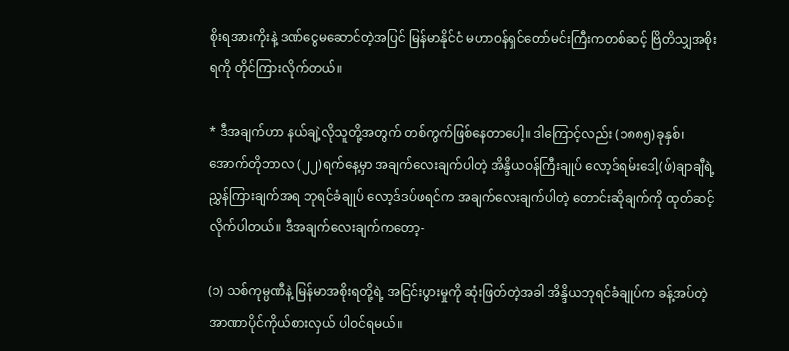စိုးရအားကိုးနဲ့ ဒဏ်ငွေမဆောင်တဲ့အပြင် မြန်မာနိုင်ငံ မဟာဝန်ရှင်တော်မင်းကြီးကတစ်ဆင့် ဗြိတိသျှအစိုးရကို တိုင်ကြားလိုက်တယ်။

* ဒီအချက်ဟာ နယ်ချဲ့လိုသူတို့အတွက် တစ်ကွက်ဖြစ်နေတာပေါ့။ ဒါကြောင့်လည်း (၁၈၈၅)ခုနှစ်၊ အောက်တိုဘာလ (၂၂)ရက်နေ့မှာ အချက်လေးချက်ပါတဲ့ အိန္ဒိယဝန်ကြီးချုပ် လော့ဒ်ရမ်းဒေါ့(ဖ်)ချာချီရဲ့ ညွှန်ကြားချက်အရ ဘုရင်ခံချုပ် လော့ဒ်ဒပ်ဖရင်က အချက်လေးချက်ပါတဲ့ တောင်းဆိုချက်ကို ထုတ်ဆင့်လိုက်ပါတယ်။ ဒီအချက်လေးချက်ကတော့-

(၁) သစ်ကုမ္ပဏီနဲ့ မြန်မာအစိုးရတို့ရဲ့ အငြင်းပွားမှုကို ဆုံးဖြတ်တဲ့အခါ အိန္ဒိယဘုရင်ခံချုပ်က ခန့်အပ်တဲ့ အာဏာပိုင်ကိုယ်စားလှယ် ပါဝင်ရမယ်။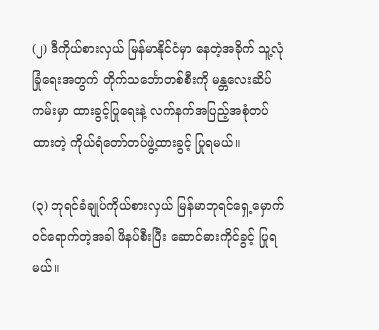(၂) ဒီကိုယ်စားလှယ် မြန်မာနိုင်ငံမှာ နေတဲ့အခိုက် သူ့လုံခြုံရေးအတွက် တိုက်သင်္ဘောတစ်စီးကို မန္တလေးဆိပ်ကမ်းမှာ ထားခွင့်ပြုရေးနဲ့ လက်နက်အပြည့်အစုံတပ်ထားတဲ့ ကိုယ်ရံတော်တပ်ဖွဲ့ထားခွင့် ပြုရမယ်။

(၃) ဘုရင်ခံချုပ်ကိုယ်စားလှယ် မြန်မာဘုရင်ရှေ့မှောက် ဝင်ရောက်တဲ့အခါ ဖိနပ်စီးပြီး ဆောင်ဓားကိုင်ခွင့် ပြုရမယ်။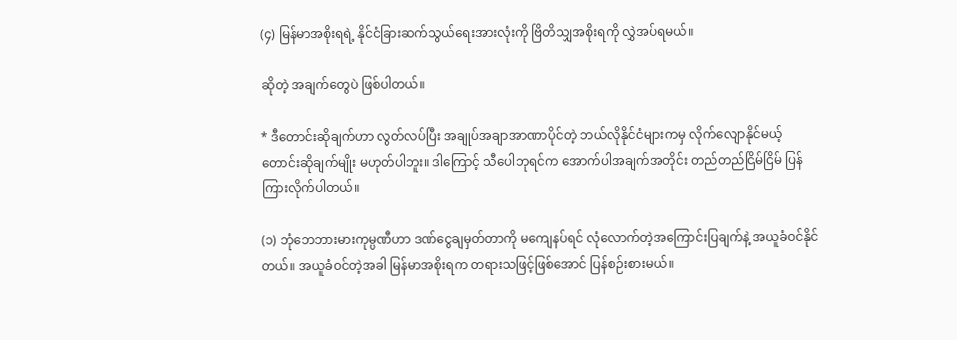(၄) မြန်မာအစိုးရရဲ့ နိုင်ငံခြားဆက်သွယ်ရေးအားလုံးကို ဗြိတိသျှအစိုးရကို လွှဲအပ်ရမယ်။

ဆိုတဲ့ အချက်တွေပဲ ဖြစ်ပါတယ်။

* ဒီတောင်းဆိုချက်ဟာ လွတ်လပ်ပြီး အချုပ်အချာအာဏာပိုင်တဲ့ ဘယ်လိုနိုင်ငံများကမှ လိုက်လျောနိုင်မယ့် တောင်းဆိုချက်မျိုး မဟုတ်ပါဘူး။ ဒါကြောင့် သီပေါဘုရင်က အောက်ပါအချက်အတိုင်း တည်တည်ငြိမ်ငြိမ် ပြန်ကြားလိုက်ပါတယ်။

(၁) ဘုံဘေဘားမားကုမ္ပဏီဟာ ဒဏ်ငွေချမှတ်တာကို မကျေနပ်ရင် လုံလောက်တဲ့အကြောင်းပြချက်နဲ့ အယူခံဝင်နိုင်တယ်။ အယူခံဝင်တဲ့အခါ မြန်မာအစိုးရက တရားသဖြင့်ဖြစ်အောင် ပြန်စဉ်းစားမယ်။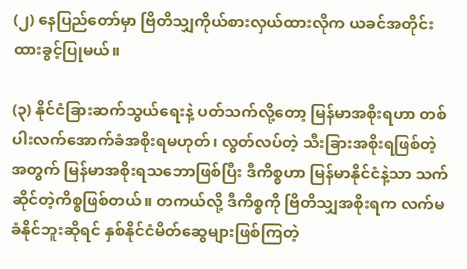(၂) နေပြည်တော်မှာ ဗြိတိသျှကိုယ်စားလှယ်ထားလိုက ယခင်အတိုင်း ထားခွင့်ပြုမယ်။

(၃) နိုင်ငံခြားဆက်သွယ်ရေးနဲ့ ပတ်သက်လို့တော့ မြန်မာအစိုးရဟာ တစ်ပါးလက်အောက်ခံအစိုးရမဟုတ်၊ လွတ်လပ်တဲ့ သီးခြားအစိုးရဖြစ်တဲ့အတွက် မြန်မာအစိုးရသဘောဖြစ်ပြီး ဒီကိစ္စဟာ မြန်မာနိုင်ငံနဲ့သာ သက်ဆိုင်တဲ့ကိစ္စဖြစ်တယ်။ တကယ်လို့ ဒီကိစ္စကို ဗြိတိသျှအစိုးရက လက်မခံနိုင်ဘူးဆိုရင် နှစ်နိုင်ငံမိတ်ဆွေများဖြစ်ကြတဲ့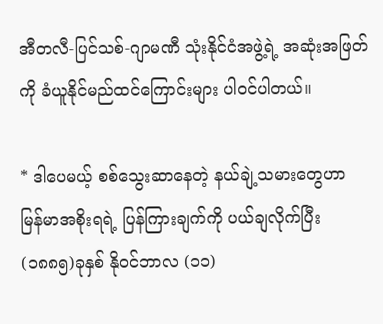အီတလီ-ပြင်သစ်-ဂျာမဏီ သုံးနိုင်ငံအဖွဲ့ရဲ့ အဆုံးအဖြတ်ကို ခံယူနိုင်မည်ထင်ကြောင်းများ ပါဝင်ပါတယ်။

* ဒါပေမယ့် စစ်သွေးဆာနေတဲ့ နယ်ချဲ့သမားတွေဟာ မြန်မာအစိုးရရဲ့ ပြန်ကြားချက်ကို ပယ်ချလိုက်ပြီး (၁၈၈၅)ခုနှစ် နိုဝင်ဘာလ (၁၁)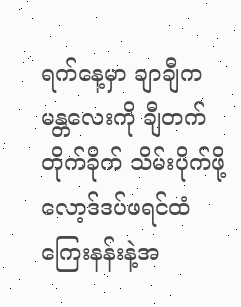ရက်နေ့မှာ ချာချီက မန္တလေးကို ချီတက်တိုက်ခိုက် သိမ်းပိုက်ဖို့ လော့ဒ်ဒပ်ဖရင်ထံ ကြေးနန်းနဲ့အ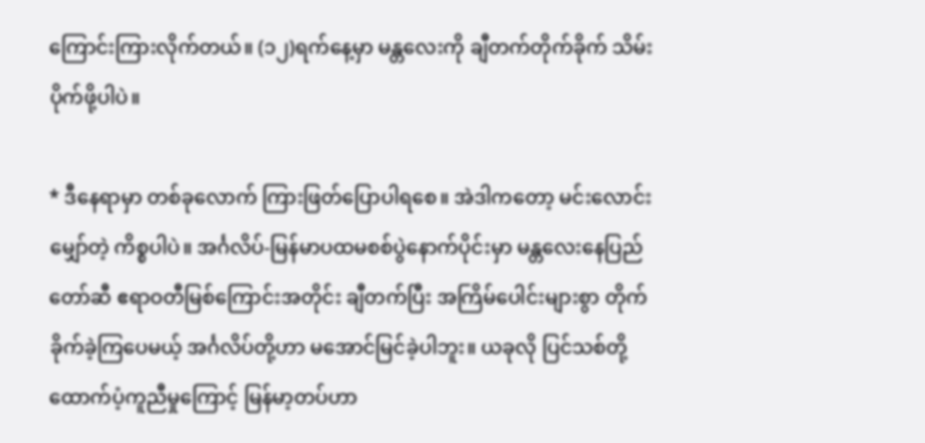ကြောင်းကြားလိုက်တယ်။ (၁၂)ရက်နေ့မှာ မန္တလေးကို ချီတက်တိုက်ခိုက် သိမ်းပိုက်ဖို့ပါပဲ။

* ဒီနေရာမှာ တစ်ခုလောက် ကြားဖြတ်ပြောပါရစေ။ အဲဒါကတော့ မင်းလောင်းမျှော်တဲ့ ကိစ္စပါပဲ။ အင်္ဂလိပ်-မြန်မာပထမစစ်ပွဲနောက်ပိုင်းမှာ မန္တလေးနေပြည်တော်ဆီ ဧရာဝတီမြစ်ကြောင်းအတိုင်း ချီတက်ပြီး အကြိမ်ပေါင်းများစွာ တိုက်ခိုက်ခဲ့ကြပေမယ့် အင်္ဂလိပ်တို့ဟာ မအောင်မြင်ခဲ့ပါဘူး။ ယခုလို ပြင်သစ်တို့ ထောက်ပံ့ကူညီမှုကြောင့် မြန်မာ့တပ်ဟာ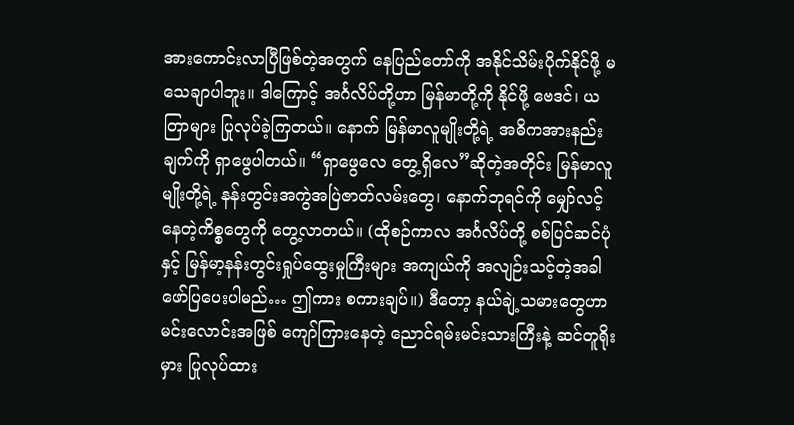အားကောင်းလာပြီဖြစ်တဲ့အတွက် နေပြည်တော်ကို အနိုင်သိမ်းပိုက်နိုင်ဖို့ မသေချာပါဘူး။ ဒါကြောင့် အင်္ဂလိပ်တို့ဟာ မြန်မာတို့ကို နိုင်ဖို့ ဗေဒင်၊ ယတြာများ ပြုလုပ်ခဲ့ကြတယ်။ နောက် မြန်မာလူမျိုးတို့ရဲ့ အဓိကအားနည်းချက်ကို ရှာဖွေပါတယ်။ “ရှာဖွေလေ တွေ့ရှိလေ”ဆိုတဲ့အတိုင်း မြန်မာလူမျိုးတို့ရဲ့ နန်းတွင်းအကွဲအပြဲဇာတ်လမ်းတွေ၊ နောက်ဘုရင်ကို မျှော်လင့်နေတဲ့ကိစ္စတွေကို တွေ့လာတယ်။ (ထိုစဉ်ကာလ အင်္ဂလိပ်တို့ စစ်ပြင်ဆင်ပုံနှင့် မြန်မာ့နန်းတွင်းရှုပ်ထွေးမှုကြီးများ အကျယ်ကို အလျဉ်းသင့်တဲ့အခါ ဖော်ပြပေးပါမည်… ဤကား စကားချပ်။) ဒီတော့ နယ်ချဲ့သမားတွေဟာ မင်းလောင်းအဖြစ် ကျော်ကြားနေတဲ့ ညောင်ရမ်းမင်းသားကြီးနဲ့ ဆင်တူရိုးမှား ပြုလုပ်ထား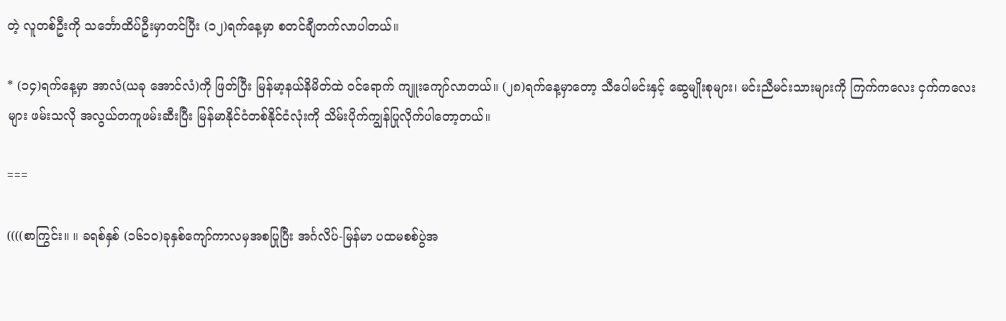တဲ့ လူတစ်ဦးကို သင်္ဘောထိပ်ဦးမှာတင်ပြီး (၁၂)ရက်နေ့မှာ စတင်ချီတက်လာပါတယ်။

* (၁၄)ရက်နေ့မှာ အာလံ(ယခု အောင်လံ)ကို ဖြတ်ပြီး မြန်မာ့နယ်နိမိတ်ထဲ ဝင်ရောက် ကျူးကျော်လာတယ်။ (၂၈)ရက်နေ့မှာတော့ သီပေါမင်းနှင့် ဆွေမျိုးစုများ၊ မင်းညီမင်းသားများကို ကြက်ကလေး ငှက်ကလေးများ ဖမ်းသလို အလွယ်တကူဖမ်းဆီးပြီး မြန်မာနိုင်ငံတစ်နိုင်ငံလုံးကို သိမ်းပိုက်ကျွန်ပြုလိုက်ပါတော့တယ်။

===

((((စာကြွင်း။ ။ ခရစ်နှစ် (၁၆၁၀)ခုနှစ်ကျော်ကာလမှအစပြုပြီး အင်္ဂလိပ်-မြန်မာ ပထမစစ်ပွဲအ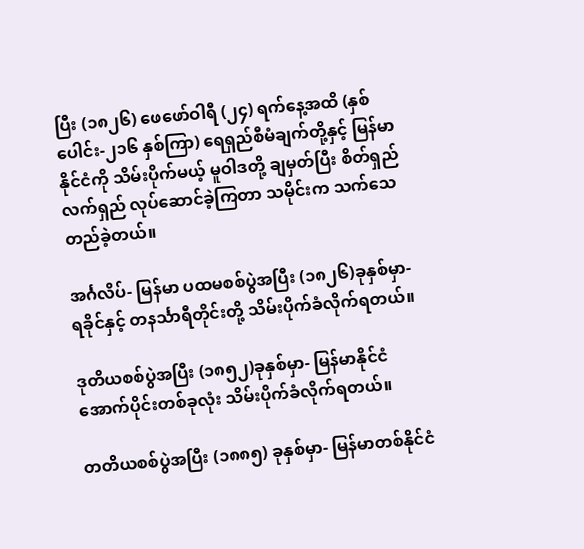ပြီး (၁၈၂၆) ဖေဖော်ဝါရီ (၂၄) ရက်နေ့အထိ (နှစ်ပေါင်း-၂၁၆ နှစ်ကြာ) ရေရှည်စီမံချက်တို့နှင့် မြန်မာနိုင်ငံကို သိမ်းပိုက်မယ့် မူဝါဒတို့ ချမှတ်ပြီး စိတ်ရှည်လက်ရှည် လုပ်ဆောင်ခဲ့ကြတာ သမိုင်းက သက်သေတည်ခဲ့တယ်။

အင်္ဂလိပ်- မြန်မာ ပထမစစ်ပွဲအပြီး (၁၈၂၆)ခုနှစ်မှာ- ရခိုင်နှင့် တနင်္သာရီတိုင်းတို့ သိမ်းပိုက်ခံလိုက်ရတယ်။

ဒုတိယစစ်ပွဲအပြီး (၁၈၅၂)ခုနှစ်မှာ- မြန်မာနိုင်ငံ အောက်ပိုင်းတစ်ခုလုံး သိမ်းပိုက်ခံလိုက်ရတယ်။

တတိယစစ်ပွဲအပြီး (၁၈၈၅) ခုနှစ်မှာ- မြန်မာတစ်နိုင်ငံ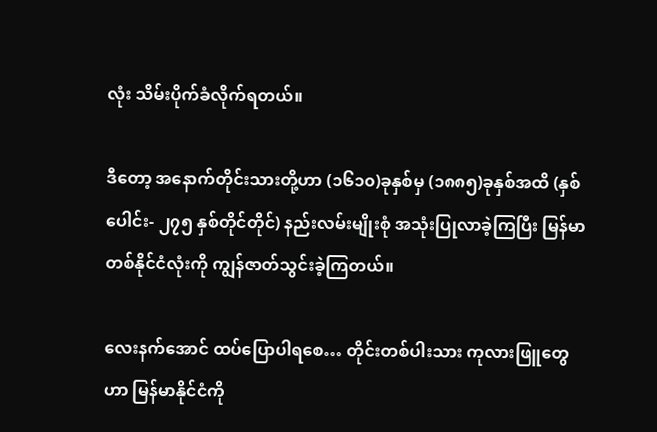လုံး သိမ်းပိုက်ခံလိုက်ရတယ်။

ဒီတော့ အနောက်တိုင်းသားတို့ဟာ (၁၆၁၀)ခုနှစ်မှ (၁၈၈၅)ခုနှစ်အထိ (နှစ်ပေါင်း- ၂၇၅ နှစ်တိုင်တိုင်) နည်းလမ်းမျိုးစုံ အသုံးပြုလာခဲ့ကြပြီး မြန်မာတစ်နိုင်ငံလုံးကို ကျွန်ဇာတ်သွင်းခဲ့ကြတယ်။

လေးနက်အောင် ထပ်ပြောပါရစေ… တိုင်းတစ်ပါးသား ကုလားဖြူတွေဟာ မြန်မာနိုင်ငံကို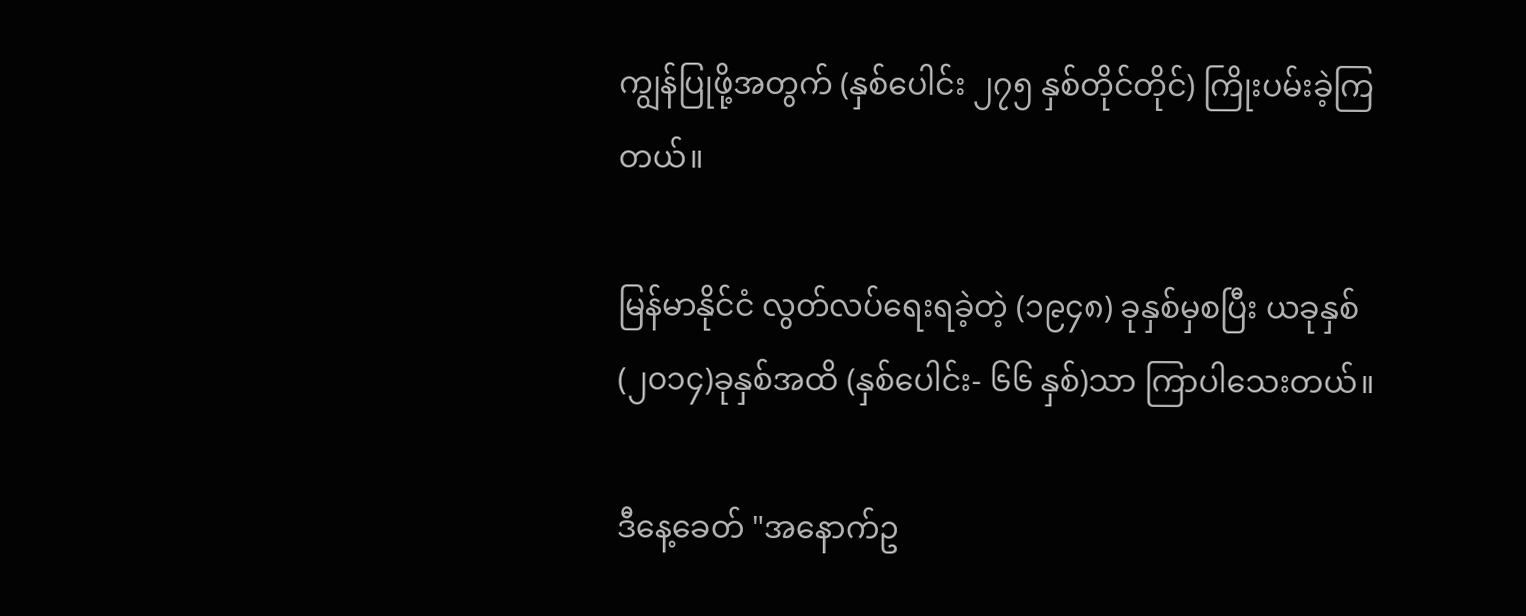ကျွန်ပြုဖို့အတွက် (နှစ်ပေါင်း ၂၇၅ နှစ်တိုင်တိုင်) ကြိုးပမ်းခဲ့ကြတယ်။

မြန်မာနိုင်ငံ လွတ်လပ်ရေးရခဲ့တဲ့ (၁၉၄၈) ခုနှစ်မှစပြီး ယခုနှစ် (၂၀၁၄)ခုနှစ်အထိ (နှစ်ပေါင်း- ၆၆ နှစ်)သာ ကြာပါသေးတယ်။

ဒီနေ့ခေတ် "အနောက်ဥ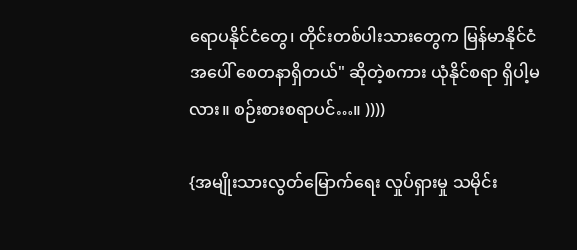ရောပနိုင်ငံတွေ၊ တိုင်းတစ်ပါးသားတွေက မြန်မာနိုင်ငံအပေါ် စေတနာရှိတယ်" ဆိုတဲ့စကား ယုံနိုင်စရာ ရှိပါ့မလား။ စဉ်းစားစရာပင်…။ ))))

{အမျိုးသားလွတ်မြောက်ရေး လှုပ်ရှားမှု သမိုင်း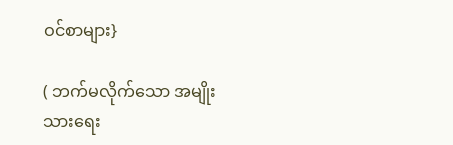ဝင်စာများ}

( ဘက်မလိုက်သော အမျိုးသားရေး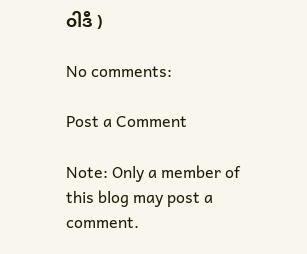ဝါဒီ )

No comments:

Post a Comment

Note: Only a member of this blog may post a comment.